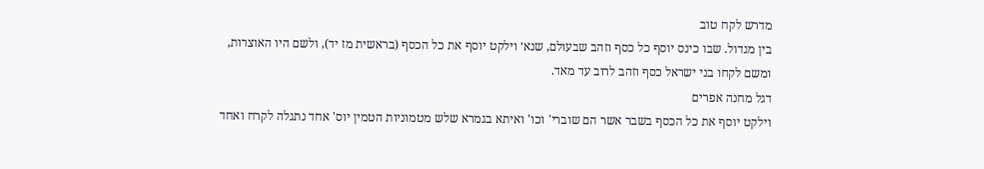מדרש לקח טוב
בין מגדול. שבו כינס יוסף כל כסף וזהב שבעולם, שנא׳ וילקט יוסף את כל הכסף (בראשית מז יד), ולשם היו האוצרות, ומשם לקחו בני ישראל כסף וזהב לרוב עד מאד.
דגל מחנה אפרים
וילקט יוסף את כל הכסף בשבר אשר הם שוברי' וכו' ואיתא בגמרא שלש מטמוניות הטמין יוס' אחד נתגלה לקרח ואחד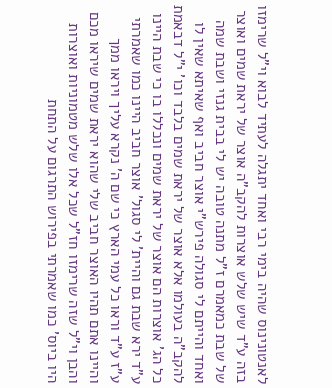לאנטונינוס שהיה בימי רבי ואחד יתגלה לעתיד לבוא וי"ל שרימזו בזה ע"ד שיש שלש אוצרות להקב"ה אוצר של יראת שמים ואוצר של שבת כמאמרם ז"ל מתנה טובה יש לי בבית גנזי ושבת שמה ואחד והייתם לי סגולה פירש"י אוצר חביב ואף שאיתא שאין לו להקב"ה בעולמו אלא אוצר של יראת שמים בלבד וכו' י"ל דבאמת כל הג' אוצרות הם אוצר של יראת שמים ונכללו בו כי שבת היינו ע"ד ירא שבת גם והיית' לי סגול' אוצר חביב היינו כמו שאמרתי ע"ז ע"ד וראו כל עמי הארץ כי שם ה' נקרא עליך ויראו ממך והיינו אתם תהיו האוצר חביב שלי שהוא יראת שמים שיראו מכם והבן וי"ל שזה שרימזו חז"ל שכל אלו שלש מטמוניות ואוצרות היו ביוס' כמו שאמרתי בפירוש התרגום על התחת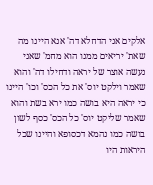אלקים אני הדחלא דה' אנא היינו מה שאת' יריאים ממנו הוא מחמ' שאני נעשה אוצר של יראה ודחילו דה' והוא שאמר וילקט יוס' את כל הכס' וכו' היינו כי יראה היא בושה כמו ירא בשת והוא שאמר שליקט יוס' כל הכס' כסף לשון בושה כמו נהמא דכסופא והיינו שכל היראות היו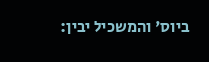ביוס' והמשכיל יבין: